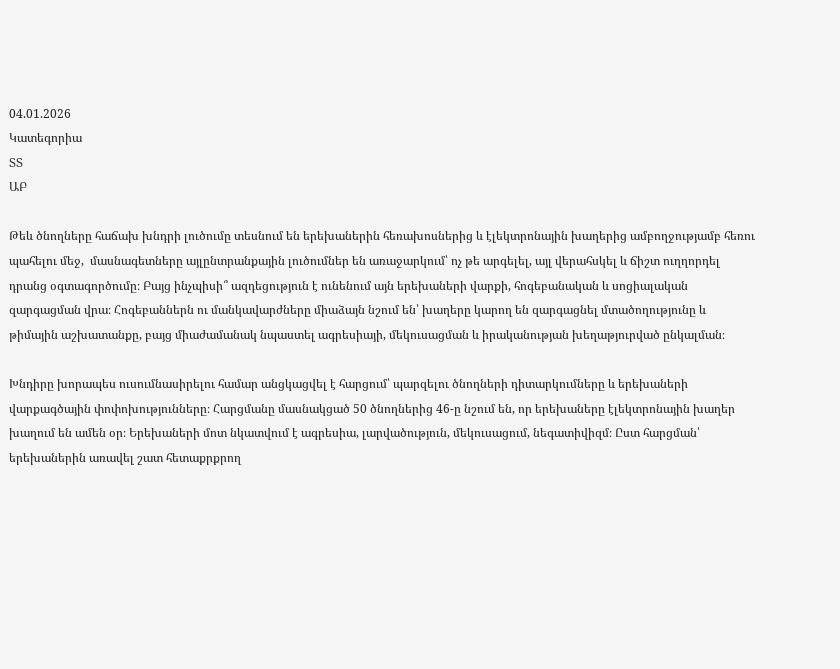04.01.2026
Կատեգորիա
ՏՏ
ԱԲ

Թեև ծնողները հաճախ խնդրի լուծումը տեսնում են երեխաներին հեռախոսներից և էլեկտրոնային խաղերից ամբողջությամբ հեռու պահելու մեջ,  մասնագետները այլընտրանքային լուծումներ են առաջարկում՝ ոչ թե արգելել, այլ վերահսկել և ճիշտ ուղղորդել դրանց օգտագործումը։ Բայց ինչպիսի՞ ազդեցություն է ունենում այն երեխաների վարքի, հոգեբանական և սոցիալական զարգացման վրա։ Հոգեբաններն ու մանկավարժները միաձայն նշում են՝ խաղերը կարող են զարգացնել մտածողությունը և թիմային աշխատանքը, բայց միաժամանակ նպաստել ագրեսիայի, մեկուսացման և իրականության խեղաթյուրված ընկալման։

Խնդիրը խորապես ուսումնասիրելու համար անցկացվել է հարցում՝ պարզելու ծնողների դիտարկումները և երեխաների վարքագծային փոփոխությունները։ Հարցմանը մասնակցած 50 ծնողներից 46-ը նշում են, որ երեխաները էլեկտրոնային խաղեր խաղում են ամեն օր։ Երեխաների մոտ նկատվում է ագրեսիա, լարվածություն, մեկուսացում, նեգատիվիզմ։ Ըստ հարցման՝ երեխաներին առավել շատ հետաքրքրող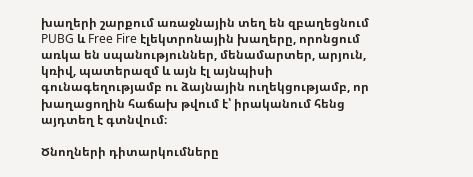խաղերի շարքում առաջնային տեղ են զբաղեցնում PUBG և Free Fire էլեկտրոնային խաղերը, որոնցում առկա են սպանություններ, մենամարտեր, արյուն, կռիվ, պատերազմ և այն էլ այնպիսի գունագեղությամբ ու ձայնային ուղեկցությամբ, որ խաղացողին հաճախ թվում է՝ իրականում հենց այդտեղ է գտնվում։

Ծնողների դիտարկումները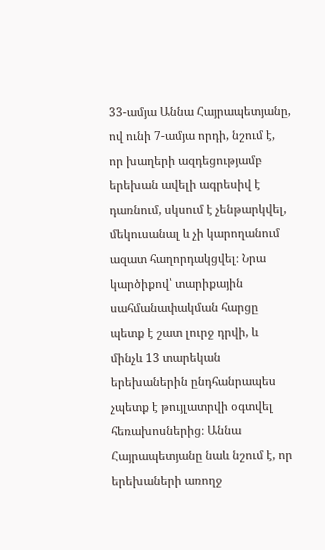33-ամյա Աննա Հայրապետյանը, ով ունի 7-ամյա որդի, նշում է, որ խաղերի ազդեցությամբ երեխան ավելի ագրեսիվ է դառնում, սկսում է չենթարկվել, մեկուսանալ և չի կարողանում ազատ հաղորդակցվել։ Նրա կարծիքով՝ տարիքային սահմանափակման հարցը պետք է շատ լուրջ դրվի, և մինչև 13 տարեկան երեխաներին ընդհանրապես չպետք է թույլատրվի օգտվել հեռախոսներից։ Աննա Հայրապետյանը նաև նշում է, որ երեխաների առողջ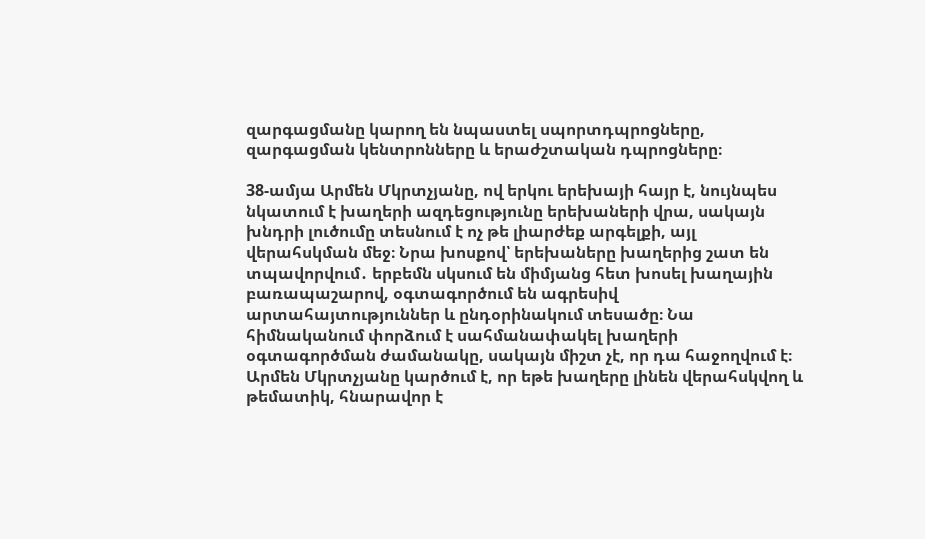զարգացմանը կարող են նպաստել սպորտդպրոցները, զարգացման կենտրոնները և երաժշտական դպրոցները։

38-ամյա Արմեն Մկրտչյանը, ով երկու երեխայի հայր է, նույնպես նկատում է խաղերի ազդեցությունը երեխաների վրա, սակայն խնդրի լուծումը տեսնում է ոչ թե լիարժեք արգելքի, այլ վերահսկման մեջ։ Նրա խոսքով՝ երեխաները խաղերից շատ են տպավորվում․ երբեմն սկսում են միմյանց հետ խոսել խաղային բառապաշարով, օգտագործում են ագրեսիվ արտահայտություններ և ընդօրինակում տեսածը։ Նա հիմնականում փորձում է սահմանափակել խաղերի օգտագործման ժամանակը, սակայն միշտ չէ, որ դա հաջողվում է։ Արմեն Մկրտչյանը կարծում է, որ եթե խաղերը լինեն վերահսկվող և թեմատիկ, հնարավոր է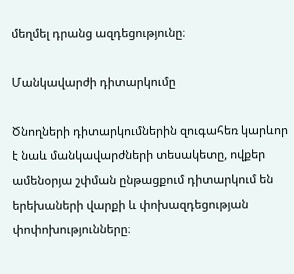մեղմել դրանց ազդեցությունը։

Մանկավարժի դիտարկումը

Ծնողների դիտարկումներին զուգահեռ կարևոր է նաև մանկավարժների տեսակետը, ովքեր ամենօրյա շփման ընթացքում դիտարկում են երեխաների վարքի և փոխազդեցության փոփոխությունները։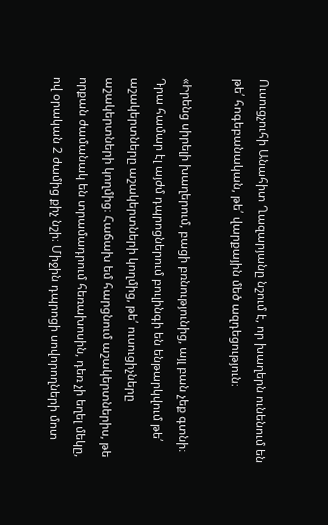Ուսուցչուհի Անահիտ Ղազարյանը նշում է, որ խաղերն ունենում են թե՛ հոգեբանական, թե՛ վարքային մեծ ազդեցություն։

«Իրենց սիրելի խաղերում, բացի բռնությունից, այլ բան չեք գտնի։ Դրա համար էլ այժմ դպրոցներում բուլինգի են ենթարկվում թե՛ աշակերտները աշակերտների կողմից, թե՛ ուսուցիչները աշակերտների կողմից։ Հաճախ եմ հարցնում աշակերտներիս, թե որքան ժամանակ են տրամադրում հեռախոսին, դեռ չի եղել մեկը, ով օրական 2 ժամից քիչ նշի։ Միջին դպրոցի սովորողների մոտ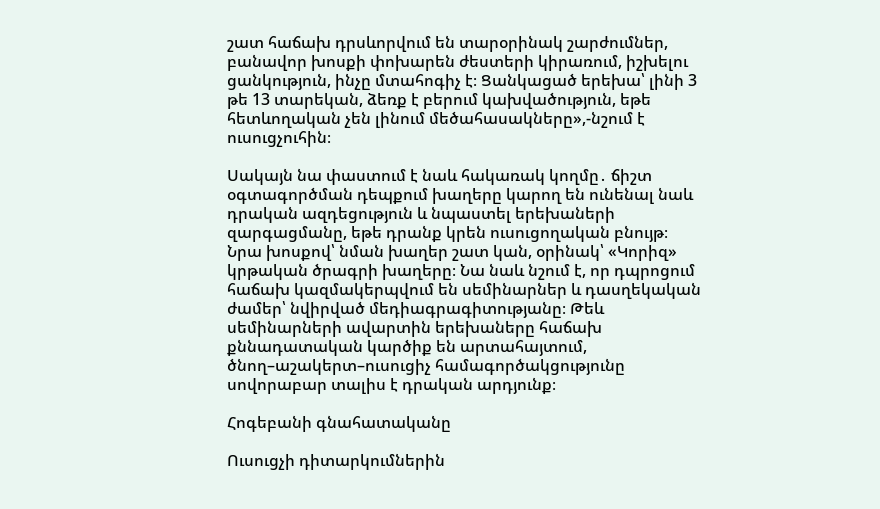շատ հաճախ դրսևորվում են տարօրինակ շարժումներ, բանավոր խոսքի փոխարեն ժեստերի կիրառում, իշխելու ցանկություն, ինչը մտահոգիչ է։ Ցանկացած երեխա՝ լինի 3 թե 13 տարեկան, ձեռք է բերում կախվածություն, եթե հետևողական չեն լինում մեծահասակները»,-նշում է ուսուցչուհին։

Սակայն նա փաստում է նաև հակառակ կողմը․ ճիշտ օգտագործման դեպքում խաղերը կարող են ունենալ նաև դրական ազդեցություն և նպաստել երեխաների զարգացմանը, եթե դրանք կրեն ուսուցողական բնույթ։ Նրա խոսքով՝ նման խաղեր շատ կան, օրինակ՝ «Կորիզ» կրթական ծրագրի խաղերը։ Նա նաև նշում է, որ դպրոցում հաճախ կազմակերպվում են սեմինարներ և դասղեկական ժամեր՝ նվիրված մեդիագրագիտությանը։ Թեև սեմինարների ավարտին երեխաները հաճախ քննադատական կարծիք են արտահայտում, ծնող–աշակերտ–ուսուցիչ համագործակցությունը սովորաբար տալիս է դրական արդյունք։

Հոգեբանի գնահատականը

Ուսուցչի դիտարկումներին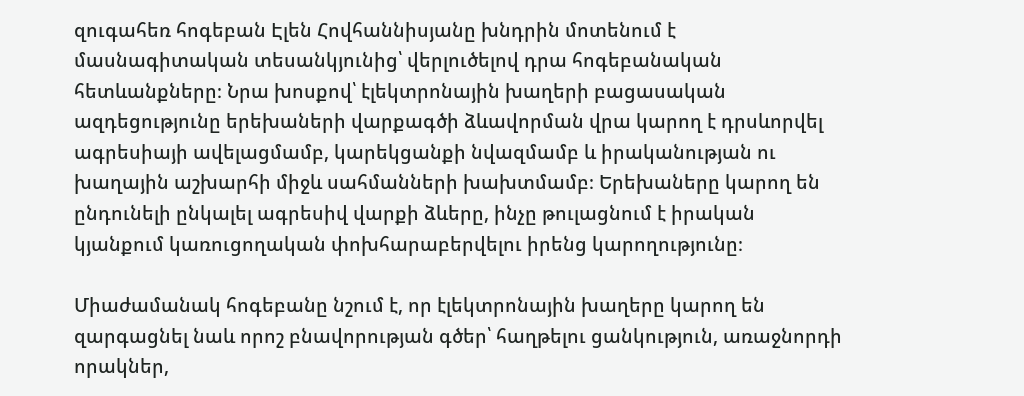զուգահեռ հոգեբան Էլեն Հովհաննիսյանը խնդրին մոտենում է մասնագիտական տեսանկյունից՝ վերլուծելով դրա հոգեբանական հետևանքները։ Նրա խոսքով՝ էլեկտրոնային խաղերի բացասական ազդեցությունը երեխաների վարքագծի ձևավորման վրա կարող է դրսևորվել ագրեսիայի ավելացմամբ, կարեկցանքի նվազմամբ և իրականության ու խաղային աշխարհի միջև սահմանների խախտմամբ։ Երեխաները կարող են ընդունելի ընկալել ագրեսիվ վարքի ձևերը, ինչը թուլացնում է իրական կյանքում կառուցողական փոխհարաբերվելու իրենց կարողությունը։

Միաժամանակ հոգեբանը նշում է, որ էլեկտրոնային խաղերը կարող են զարգացնել նաև որոշ բնավորության գծեր՝ հաղթելու ցանկություն, առաջնորդի որակներ,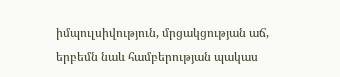իմպուլսիվություն, մրցակցության աճ, երբեմն նաև համբերության պակաս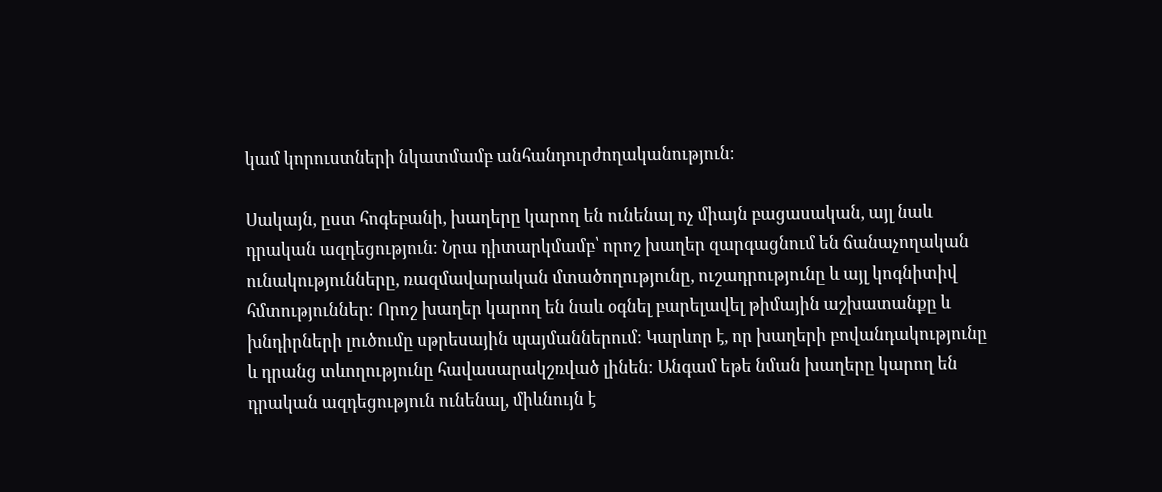կամ կորուստների նկատմամբ անհանդուրժողականություն։

Սակայն, ըստ հոգեբանի, խաղերը կարող են ունենալ ոչ միայն բացասական, այլ նաև դրական ազդեցություն։ Նրա դիտարկմամբ՝ որոշ խաղեր զարգացնում են ճանաչողական ունակությունները, ռազմավարական մտածողությունը, ուշադրությունը և այլ կոգնիտիվ հմտություններ։ Որոշ խաղեր կարող են նաև օգնել բարելավել թիմային աշխատանքը և խնդիրների լուծումը սթրեսային պայմաններում։ Կարևոր է, որ խաղերի բովանդակությունը և դրանց տևողությունը հավասարակշռված լինեն։ Անգամ եթե նման խաղերը կարող են դրական ազդեցություն ունենալ, միևնույն է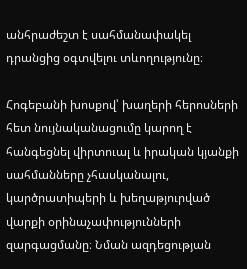անհրաժեշտ է սահմանափակել դրանցից օգտվելու տևողությունը։

Հոգեբանի խոսքով՝ խաղերի հերոսների հետ նույնականացումը կարող է հանգեցնել վիրտուալ և իրական կյանքի սահմանները չհասկանալու, կարծրատիպերի և խեղաթյուրված վարքի օրինաչափությունների զարգացմանը։ Նման ազդեցության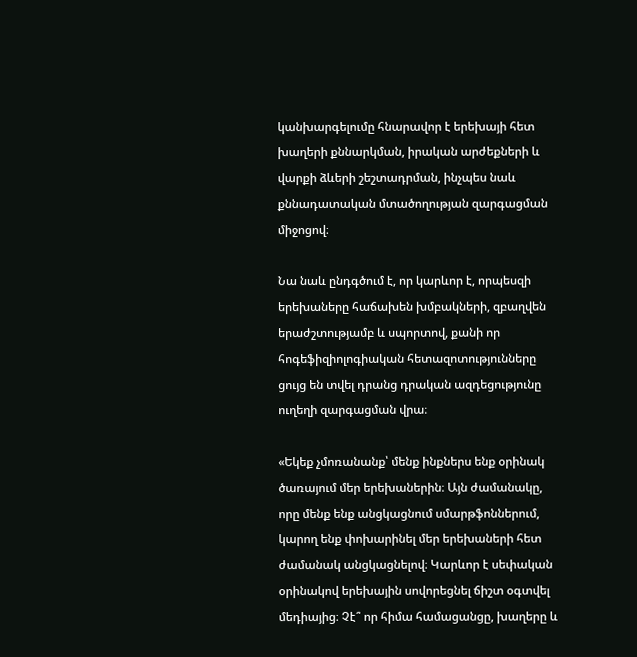կանխարգելումը հնարավոր է երեխայի հետ խաղերի քննարկման, իրական արժեքների և վարքի ձևերի շեշտադրման, ինչպես նաև քննադատական մտածողության զարգացման միջոցով։

Նա նաև ընդգծում է, որ կարևոր է, որպեսզի երեխաները հաճախեն խմբակների, զբաղվեն երաժշտությամբ և սպորտով, քանի որ հոգեֆիզիոլոգիական հետազոտությունները ցույց են տվել դրանց դրական ազդեցությունը ուղեղի զարգացման վրա։

«Եկեք չմոռանանք՝ մենք ինքներս ենք օրինակ ծառայում մեր երեխաներին։ Այն ժամանակը, որը մենք ենք անցկացնում սմարթֆոններում, կարող ենք փոխարինել մեր երեխաների հետ ժամանակ անցկացնելով։ Կարևոր է սեփական օրինակով երեխային սովորեցնել ճիշտ օգտվել մեդիայից։ Չէ՞ որ հիմա համացանցը, խաղերը և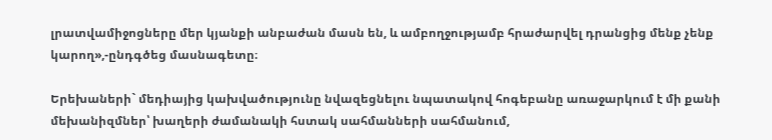լրատվամիջոցները մեր կյանքի անբաժան մասն են, և ամբողջությամբ հրաժարվել դրանցից մենք չենք կարող»,-ընդգծեց մասնագետը։

Երեխաների` մեդիայից կախվածությունը նվազեցնելու նպատակով հոգեբանը առաջարկում է մի քանի մեխանիզմներ՝ խաղերի ժամանակի հստակ սահմանների սահմանում,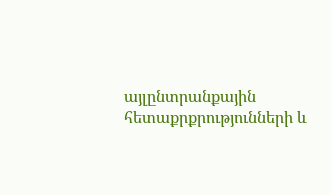այլընտրանքային հետաքրքրությունների և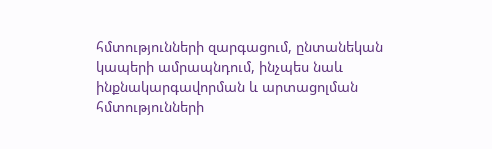հմտությունների զարգացում, ընտանեկան կապերի ամրապնդում, ինչպես նաև ինքնակարգավորման և արտացոլման հմտությունների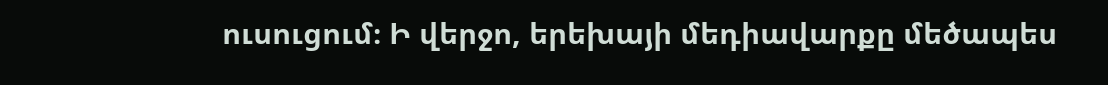ուսուցում։ Ի վերջո, երեխայի մեդիավարքը մեծապես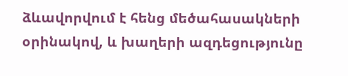ձևավորվում է հենց մեծահասակների օրինակով, և խաղերի ազդեցությունը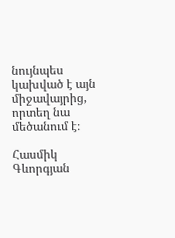նույնպես կախված է այն միջավայրից, որտեղ նա մեծանում է։

Հասմիկ Գևորգյան